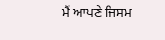ਮੈਂ ਆਪਣੇ ਜਿਸਮ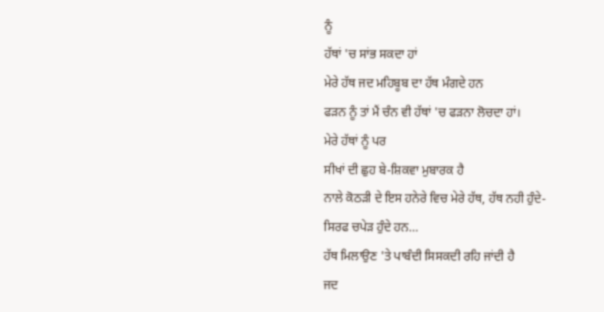ਨੂੰ
ਹੱਥਾਂ 'ਚ ਸਾਂਭ ਸਕਦਾ ਹਾਂ
ਮੇਰੇ ਹੱਥ ਜਦ ਮਹਿਬੂਬ ਦਾ ਹੱਥ ਮੰਗਦੇ ਹਨ
ਫੜਨ ਨੂੰ ਤਾਂ ਮੈਂ ਚੰਨ ਵੀ ਹੱਥਾਂ 'ਚ ਫੜਨਾ ਲੋਚਦਾ ਹਾਂ।
ਮੇਰੇ ਹੱਥਾਂ ਨੂੰ ਪਰ
ਸੀਖਾਂ ਦੀ ਛੁਹ ਬੇ-ਸ਼ਿਕਵਾ ਮੁਬਾਰਕ ਹੈ
ਨਾਲੇ ਕੋਠੜੀ ਦੇ ਇਸ ਹਨੇਰੇ ਵਿਚ ਮੇਰੇ ਹੱਥ, ਹੱਥ ਨਹੀ ਹੁੰਦੇ-
ਸਿਰਫ ਚਪੇੜ ਹੁੰਦੇ ਹਨ…
ਹੱਥ ਮਿਲਾਉਣ 'ਤੇ ਪਾਬੰਦੀ ਸਿਸਕਦੀ ਰਹਿ ਜਾਂਦੀ ਹੈ
ਜਦ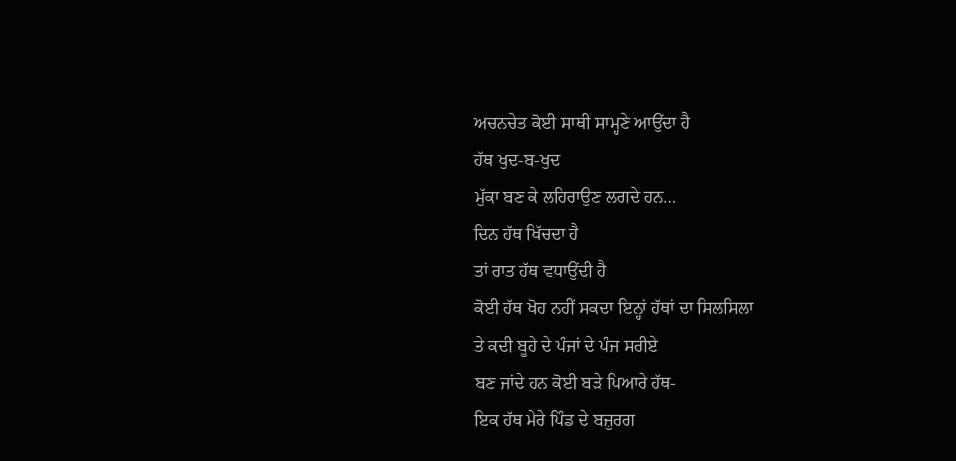ਅਚਨਚੇਤ ਕੋਈ ਸਾਥੀ ਸਾਮ੍ਹਣੇ ਆਉਂਦਾ ਹੈ
ਹੱਥ ਖੁਦ-ਬ-ਖੁਦ
ਮੁੱਕਾ ਬਣ ਕੇ ਲਹਿਰਾਉਣ ਲਗਦੇ ਹਨ…
ਦਿਨ ਹੱਥ ਖਿੱਚਦਾ ਹੈ
ਤਾਂ ਰਾਤ ਹੱਥ ਵਧਾਉਂਦੀ ਹੈ
ਕੋਈ ਹੱਥ ਖੋਹ ਨਹੀਂ ਸਕਦਾ ਇਨ੍ਹਾਂ ਹੱਥਾਂ ਦਾ ਸਿਲਸਿਲਾ
ਤੇ ਕਦੀ ਬੂਹੇ ਦੇ ਪੰਜਾਂ ਦੇ ਪੰਜ ਸਰੀਏ
ਬਣ ਜਾਂਦੇ ਹਨ ਕੋਈ ਬੜੇ ਪਿਆਰੇ ਹੱਥ-
ਇਕ ਹੱਥ ਮੇਰੇ ਪਿੰਡ ਦੇ ਬਜ਼ੁਰਗ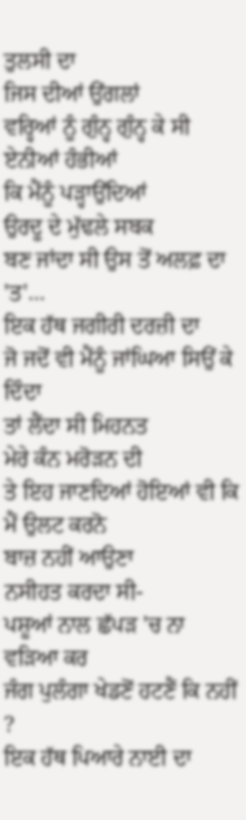ਤੁਲਸੀ ਦਾ
ਜਿਸ ਦੀਆਂ ਉਂਗਲਾਂ
ਵਰ੍ਹਿਆਂ ਨੂੰ ਗੁੰਨ੍ਹ ਗੁੰਨ੍ਹ ਕੇ ਸੀ ਏਨੀਆਂ ਹੰਭੀਆਂ
ਕਿ ਮੈਂਨੂੰ ਪੜ੍ਹਾਉਂਦਿਆਂ
ਉਰਦੂ ਦੇ ਮੁੱਢਲੇ ਸਬਕ
ਬਣ ਜਾਂਦਾ ਸੀ ਉਸ ਤੋਂ ਅਲਫ਼ ਦਾ 'ਤ'…
ਇਕ ਹੱਥ ਜਗੀਰੀ ਦਰਜ਼ੀ ਦਾ
ਜੋ ਜਦੋਂ ਵੀ ਮੈਂਨੂੰ ਜਾਂਘਿਆ ਸਿਉਂ ਕੇ ਦਿੰਦਾ
ਤਾਂ ਲੈਂਦਾ ਸੀ ਮਿਹਨਤ
ਮੇਰੇ ਕੰਨ ਮਰੋੜਨ ਦੀ
ਤੇ ਇਹ ਜਾਣਦਿਆਂ ਹੋਇਆਂ ਵੀ ਕਿ ਮੈਂ ਉਲਟ ਕਰਨੋ
ਬਾਜ਼ ਨਹੀਂ ਆਉਣਾ
ਨਸੀਹਤ ਕਰਦਾ ਸੀ-
ਪਸ਼ੂਆਂ ਨਾਲ ਛੱਪੜ 'ਚ ਨਾ ਵੜਿਆ ਕਰ
ਜੰਗ ਪੁਲੰਗਾ ਖੇਡਣੋਂ ਹਟਣੈਂ ਕਿ ਨਹੀਂ ?
ਇਕ ਹੱਥ ਪਿਆਰੇ ਨਾਈ ਦਾ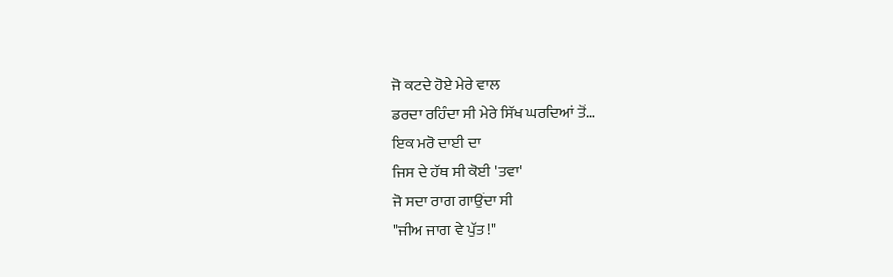ਜੋ ਕਟਦੇ ਹੋਏ ਮੇਰੇ ਵਾਲ
ਡਰਦਾ ਰਹਿੰਦਾ ਸੀ ਮੇਰੇ ਸਿੱਖ ਘਰਦਿਆਂ ਤੋਂ…
ਇਕ ਮਰੋ ਦਾਈ ਦਾ
ਜਿਸ ਦੇ ਹੱਥ ਸੀ ਕੋਈ 'ਤਵਾ'
ਜੋ ਸਦਾ ਰਾਗ ਗਾਉਂਦਾ ਸੀ
"ਜੀਅ ਜਾਗ ਵੇ ਪੁੱਤ !"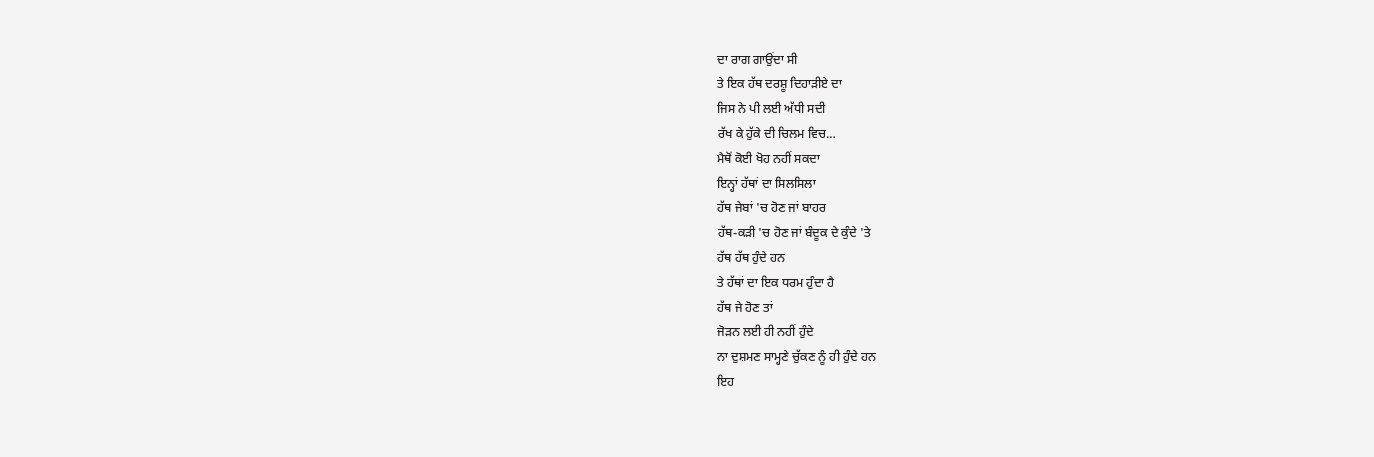ਦਾ ਰਾਗ ਗਾਉਂਦਾ ਸੀ
ਤੇ ਇਕ ਹੱਥ ਦਰਸ਼ੂ ਦਿਹਾੜੀਏ ਦਾ
ਜਿਸ ਨੇ ਪੀ ਲਈ ਅੱਧੀ ਸਦੀ
ਰੱਖ ਕੇ ਹੁੱਕੇ ਦੀ ਚਿਲਮ ਵਿਚ…
ਮੈਥੋਂ ਕੋਈ ਖੋਹ ਨਹੀਂ ਸਕਦਾ
ਇਨ੍ਹਾਂ ਹੱਥਾਂ ਦਾ ਸਿਲਸਿਲਾ
ਹੱਥ ਜੇਬਾਂ 'ਚ ਹੋਣ ਜਾਂ ਬਾਹਰ
ਹੱਥ-ਕੜੀ 'ਚ ਹੋਣ ਜਾਂ ਬੰਦੂਕ ਦੇ ਕੁੰਦੇ 'ਤੇ
ਹੱਥ ਹੱਥ ਹੁੰਦੇ ਹਨ
ਤੇ ਹੱਥਾਂ ਦਾ ਇਕ ਧਰਮ ਹੁੰਦਾ ਹੈ
ਹੱਥ ਜੇ ਹੋਣ ਤਾਂ
ਜੋੜਨ ਲਈ ਹੀ ਨਹੀਂ ਹੁੰਦੇ
ਨਾ ਦੁਸ਼ਮਣ ਸਾਮ੍ਹਣੇ ਚੁੱਕਣ ਨੂੰ ਹੀ ਹੁੰਦੇ ਹਨ
ਇਹ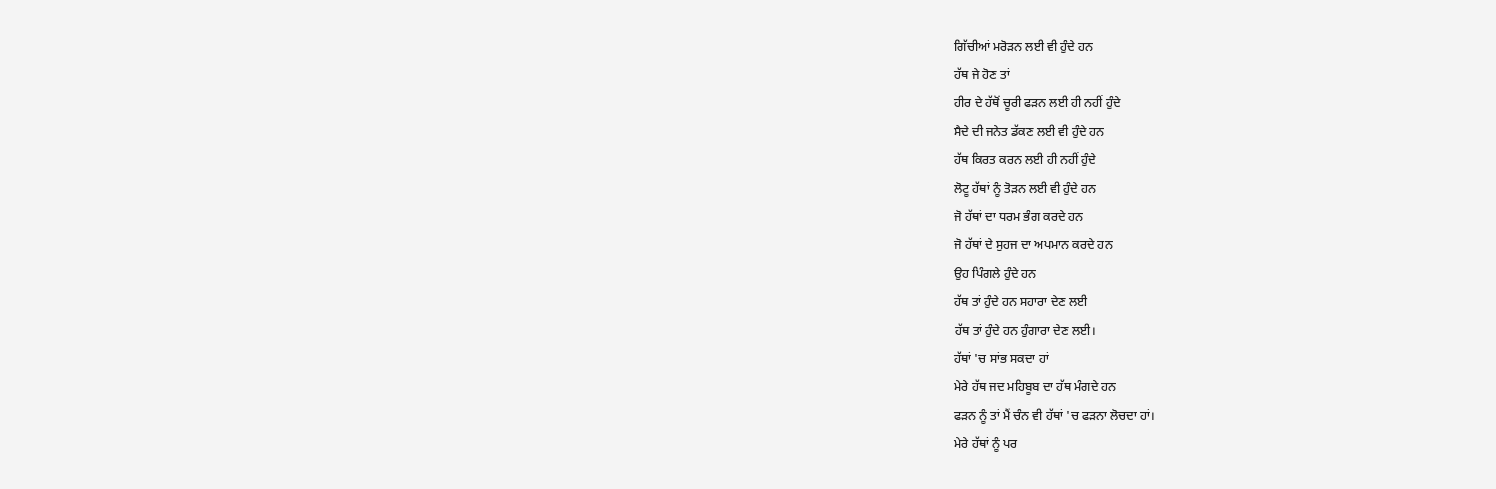ਗਿੱਚੀਆਂ ਮਰੋੜਨ ਲਈ ਵੀ ਹੁੰਦੇ ਹਨ
ਹੱਥ ਜੇ ਹੋਣ ਤਾਂ
ਹੀਰ ਦੇ ਹੱਥੋਂ ਚੂਰੀ ਫੜਨ ਲਈ ਹੀ ਨਹੀਂ ਹੁੰਦੇ
ਸੈਦੇ ਦੀ ਜਨੇਤ ਡੱਕਣ ਲਈ ਵੀ ਹੁੰਦੇ ਹਨ
ਹੱਥ ਕਿਰਤ ਕਰਨ ਲਈ ਹੀ ਨਹੀਂ ਹੁੰਦੇ
ਲੋਟੂ ਹੱਥਾਂ ਨੂੰ ਤੋੜਨ ਲਈ ਵੀ ਹੁੰਦੇ ਹਨ
ਜੋ ਹੱਥਾਂ ਦਾ ਧਰਮ ਭੰਗ ਕਰਦੇ ਹਨ
ਜੋ ਹੱਥਾਂ ਦੇ ਸੁਹਜ ਦਾ ਅਪਮਾਨ ਕਰਦੇ ਹਨ
ਉਹ ਪਿੰਗਲੇ ਹੁੰਦੇ ਹਨ
ਹੱਥ ਤਾਂ ਹੁੰਦੇ ਹਨ ਸਹਾਰਾ ਦੇਣ ਲਈ
ਹੱਥ ਤਾਂ ਹੁੰਦੇ ਹਨ ਹੁੰਗਾਰਾ ਦੇਣ ਲਈ।
ਹੱਥਾਂ 'ਚ ਸਾਂਭ ਸਕਦਾ ਹਾਂ
ਮੇਰੇ ਹੱਥ ਜਦ ਮਹਿਬੂਬ ਦਾ ਹੱਥ ਮੰਗਦੇ ਹਨ
ਫੜਨ ਨੂੰ ਤਾਂ ਮੈਂ ਚੰਨ ਵੀ ਹੱਥਾਂ 'ਚ ਫੜਨਾ ਲੋਚਦਾ ਹਾਂ।
ਮੇਰੇ ਹੱਥਾਂ ਨੂੰ ਪਰ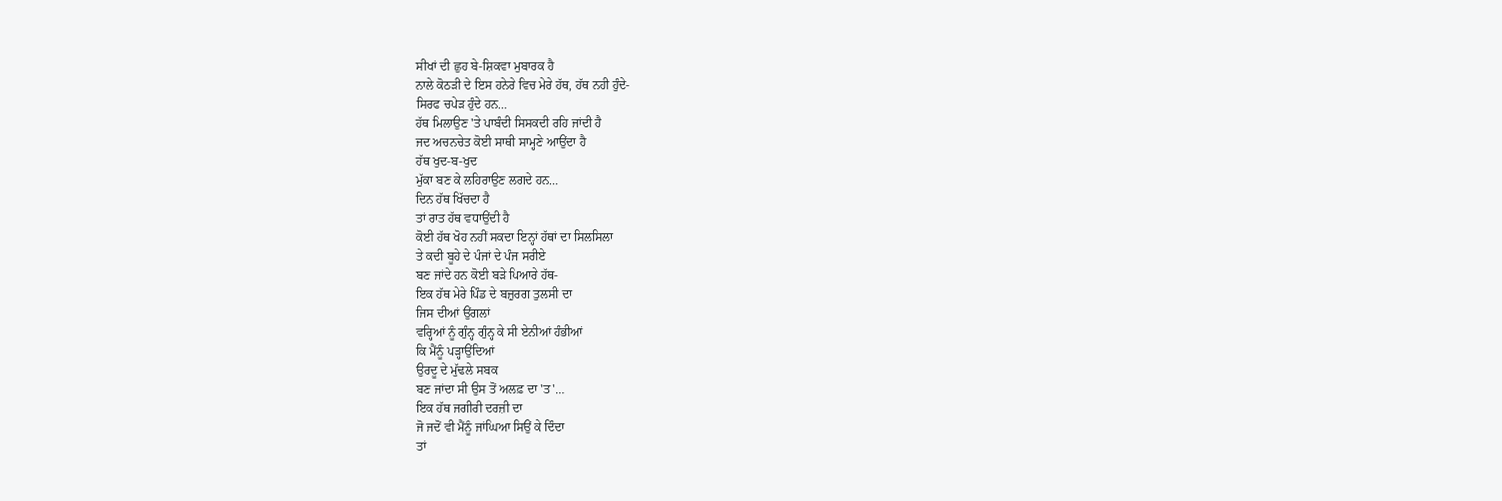ਸੀਖਾਂ ਦੀ ਛੁਹ ਬੇ-ਸ਼ਿਕਵਾ ਮੁਬਾਰਕ ਹੈ
ਨਾਲੇ ਕੋਠੜੀ ਦੇ ਇਸ ਹਨੇਰੇ ਵਿਚ ਮੇਰੇ ਹੱਥ, ਹੱਥ ਨਹੀ ਹੁੰਦੇ-
ਸਿਰਫ ਚਪੇੜ ਹੁੰਦੇ ਹਨ…
ਹੱਥ ਮਿਲਾਉਣ 'ਤੇ ਪਾਬੰਦੀ ਸਿਸਕਦੀ ਰਹਿ ਜਾਂਦੀ ਹੈ
ਜਦ ਅਚਨਚੇਤ ਕੋਈ ਸਾਥੀ ਸਾਮ੍ਹਣੇ ਆਉਂਦਾ ਹੈ
ਹੱਥ ਖੁਦ-ਬ-ਖੁਦ
ਮੁੱਕਾ ਬਣ ਕੇ ਲਹਿਰਾਉਣ ਲਗਦੇ ਹਨ…
ਦਿਨ ਹੱਥ ਖਿੱਚਦਾ ਹੈ
ਤਾਂ ਰਾਤ ਹੱਥ ਵਧਾਉਂਦੀ ਹੈ
ਕੋਈ ਹੱਥ ਖੋਹ ਨਹੀਂ ਸਕਦਾ ਇਨ੍ਹਾਂ ਹੱਥਾਂ ਦਾ ਸਿਲਸਿਲਾ
ਤੇ ਕਦੀ ਬੂਹੇ ਦੇ ਪੰਜਾਂ ਦੇ ਪੰਜ ਸਰੀਏ
ਬਣ ਜਾਂਦੇ ਹਨ ਕੋਈ ਬੜੇ ਪਿਆਰੇ ਹੱਥ-
ਇਕ ਹੱਥ ਮੇਰੇ ਪਿੰਡ ਦੇ ਬਜ਼ੁਰਗ ਤੁਲਸੀ ਦਾ
ਜਿਸ ਦੀਆਂ ਉਂਗਲਾਂ
ਵਰ੍ਹਿਆਂ ਨੂੰ ਗੁੰਨ੍ਹ ਗੁੰਨ੍ਹ ਕੇ ਸੀ ਏਨੀਆਂ ਹੰਭੀਆਂ
ਕਿ ਮੈਂਨੂੰ ਪੜ੍ਹਾਉਂਦਿਆਂ
ਉਰਦੂ ਦੇ ਮੁੱਢਲੇ ਸਬਕ
ਬਣ ਜਾਂਦਾ ਸੀ ਉਸ ਤੋਂ ਅਲਫ਼ ਦਾ 'ਤ'…
ਇਕ ਹੱਥ ਜਗੀਰੀ ਦਰਜ਼ੀ ਦਾ
ਜੋ ਜਦੋਂ ਵੀ ਮੈਂਨੂੰ ਜਾਂਘਿਆ ਸਿਉਂ ਕੇ ਦਿੰਦਾ
ਤਾਂ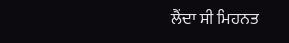ਲੈਂਦਾ ਸੀ ਮਿਹਨਤ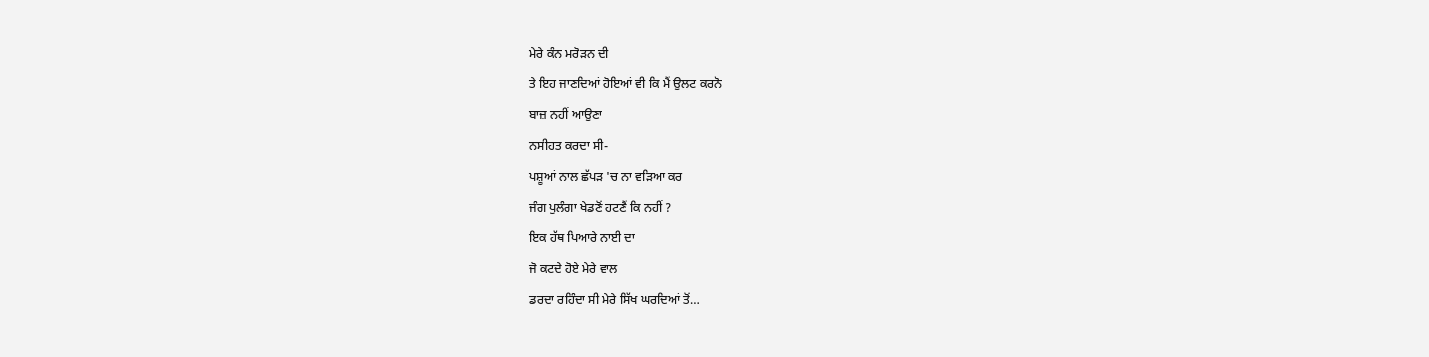ਮੇਰੇ ਕੰਨ ਮਰੋੜਨ ਦੀ
ਤੇ ਇਹ ਜਾਣਦਿਆਂ ਹੋਇਆਂ ਵੀ ਕਿ ਮੈਂ ਉਲਟ ਕਰਨੋ
ਬਾਜ਼ ਨਹੀਂ ਆਉਣਾ
ਨਸੀਹਤ ਕਰਦਾ ਸੀ-
ਪਸ਼ੂਆਂ ਨਾਲ ਛੱਪੜ 'ਚ ਨਾ ਵੜਿਆ ਕਰ
ਜੰਗ ਪੁਲੰਗਾ ਖੇਡਣੋਂ ਹਟਣੈਂ ਕਿ ਨਹੀਂ ?
ਇਕ ਹੱਥ ਪਿਆਰੇ ਨਾਈ ਦਾ
ਜੋ ਕਟਦੇ ਹੋਏ ਮੇਰੇ ਵਾਲ
ਡਰਦਾ ਰਹਿੰਦਾ ਸੀ ਮੇਰੇ ਸਿੱਖ ਘਰਦਿਆਂ ਤੋਂ…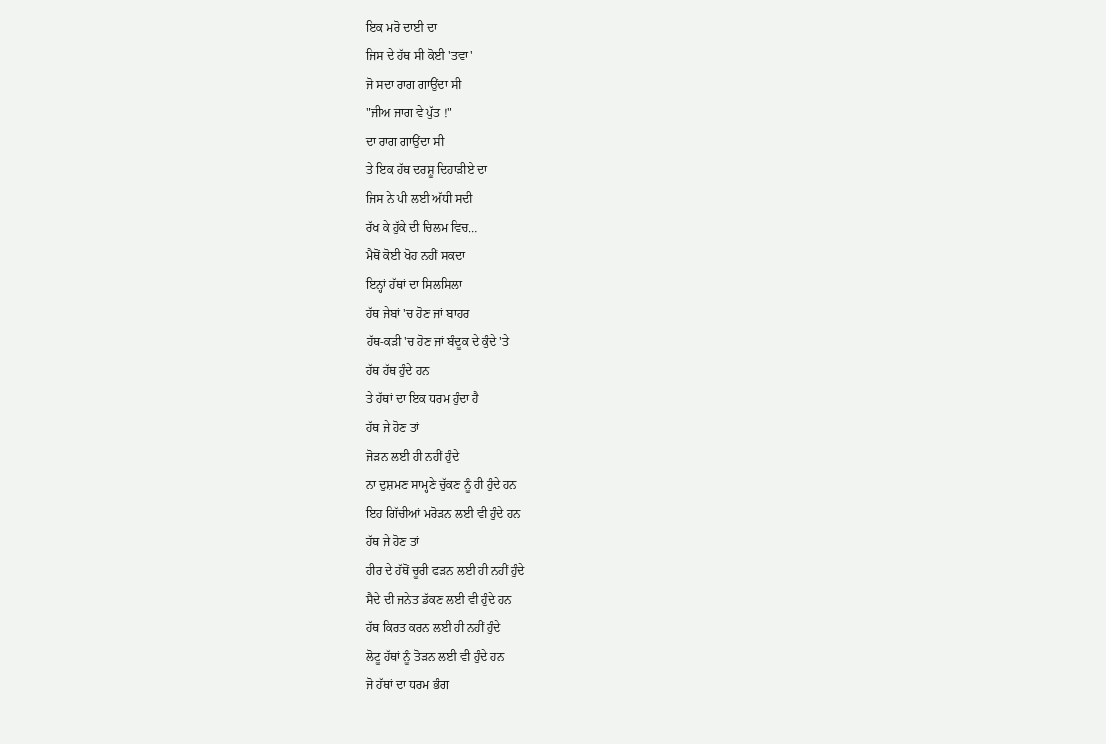ਇਕ ਮਰੋ ਦਾਈ ਦਾ
ਜਿਸ ਦੇ ਹੱਥ ਸੀ ਕੋਈ 'ਤਵਾ'
ਜੋ ਸਦਾ ਰਾਗ ਗਾਉਂਦਾ ਸੀ
"ਜੀਅ ਜਾਗ ਵੇ ਪੁੱਤ !"
ਦਾ ਰਾਗ ਗਾਉਂਦਾ ਸੀ
ਤੇ ਇਕ ਹੱਥ ਦਰਸ਼ੂ ਦਿਹਾੜੀਏ ਦਾ
ਜਿਸ ਨੇ ਪੀ ਲਈ ਅੱਧੀ ਸਦੀ
ਰੱਖ ਕੇ ਹੁੱਕੇ ਦੀ ਚਿਲਮ ਵਿਚ…
ਮੈਥੋਂ ਕੋਈ ਖੋਹ ਨਹੀਂ ਸਕਦਾ
ਇਨ੍ਹਾਂ ਹੱਥਾਂ ਦਾ ਸਿਲਸਿਲਾ
ਹੱਥ ਜੇਬਾਂ 'ਚ ਹੋਣ ਜਾਂ ਬਾਹਰ
ਹੱਥ-ਕੜੀ 'ਚ ਹੋਣ ਜਾਂ ਬੰਦੂਕ ਦੇ ਕੁੰਦੇ 'ਤੇ
ਹੱਥ ਹੱਥ ਹੁੰਦੇ ਹਨ
ਤੇ ਹੱਥਾਂ ਦਾ ਇਕ ਧਰਮ ਹੁੰਦਾ ਹੈ
ਹੱਥ ਜੇ ਹੋਣ ਤਾਂ
ਜੋੜਨ ਲਈ ਹੀ ਨਹੀਂ ਹੁੰਦੇ
ਨਾ ਦੁਸ਼ਮਣ ਸਾਮ੍ਹਣੇ ਚੁੱਕਣ ਨੂੰ ਹੀ ਹੁੰਦੇ ਹਨ
ਇਹ ਗਿੱਚੀਆਂ ਮਰੋੜਨ ਲਈ ਵੀ ਹੁੰਦੇ ਹਨ
ਹੱਥ ਜੇ ਹੋਣ ਤਾਂ
ਹੀਰ ਦੇ ਹੱਥੋਂ ਚੂਰੀ ਫੜਨ ਲਈ ਹੀ ਨਹੀਂ ਹੁੰਦੇ
ਸੈਦੇ ਦੀ ਜਨੇਤ ਡੱਕਣ ਲਈ ਵੀ ਹੁੰਦੇ ਹਨ
ਹੱਥ ਕਿਰਤ ਕਰਨ ਲਈ ਹੀ ਨਹੀਂ ਹੁੰਦੇ
ਲੋਟੂ ਹੱਥਾਂ ਨੂੰ ਤੋੜਨ ਲਈ ਵੀ ਹੁੰਦੇ ਹਨ
ਜੋ ਹੱਥਾਂ ਦਾ ਧਰਮ ਭੰਗ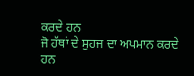ਕਰਦੇ ਹਨ
ਜੋ ਹੱਥਾਂ ਦੇ ਸੁਹਜ ਦਾ ਅਪਮਾਨ ਕਰਦੇ ਹਨ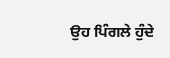ਉਹ ਪਿੰਗਲੇ ਹੁੰਦੇ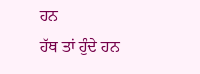ਹਨ
ਹੱਥ ਤਾਂ ਹੁੰਦੇ ਹਨ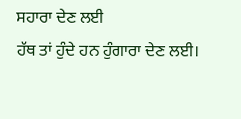ਸਹਾਰਾ ਦੇਣ ਲਈ
ਹੱਥ ਤਾਂ ਹੁੰਦੇ ਹਨ ਹੁੰਗਾਰਾ ਦੇਣ ਲਈ।